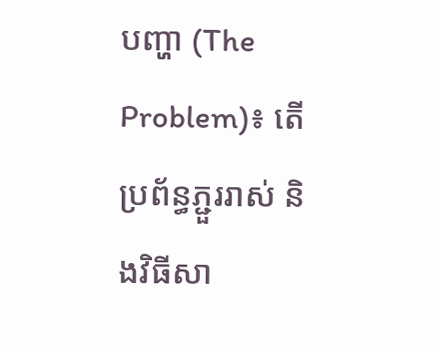បញ្ហា (The Problem)៖ តើប្រព័ន្ធភ្ជួររាស់ និងវិធីសា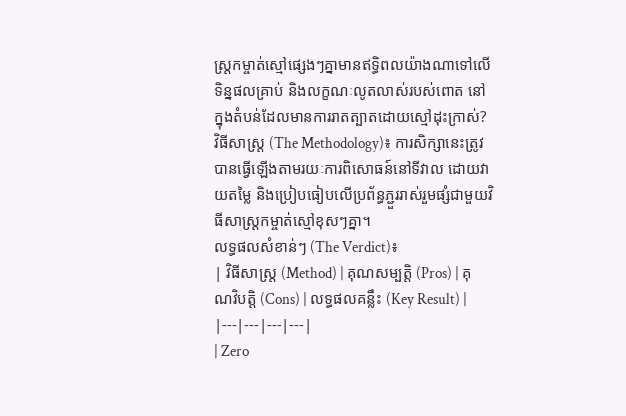ស្ត្រកម្ចាត់ស្មៅផ្សេងៗគ្នាមានឥទ្ធិពលយ៉ាងណាទៅលើទិន្នផលគ្រាប់ និងលក្ខណៈលូតលាស់របស់ពោត នៅក្នុងតំបន់ដែលមានការរាតត្បាតដោយស្មៅដុះក្រាស់?
វិធីសាស្ត្រ (The Methodology)៖ ការសិក្សានេះត្រូវបានធ្វើឡើងតាមរយៈការពិសោធន៍នៅទីវាល ដោយវាយតម្លៃ និងប្រៀបធៀបលើប្រព័ន្ធភ្ជួររាស់រួមផ្សំជាមួយវិធីសាស្ត្រកម្ចាត់ស្មៅខុសៗគ្នា។
លទ្ធផលសំខាន់ៗ (The Verdict)៖
| វិធីសាស្ត្រ (Method) | គុណសម្បត្តិ (Pros) | គុណវិបត្តិ (Cons) | លទ្ធផលគន្លឹះ (Key Result) |
|---|---|---|---|
| Zero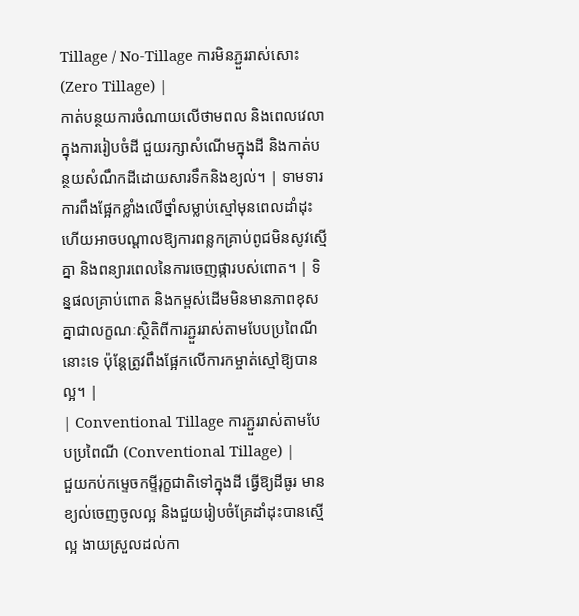Tillage / No-Tillage ការមិនភ្ជួររាស់សោះ (Zero Tillage) |
កាត់បន្ថយការចំណាយលើថាមពល និងពេលវេលាក្នុងការរៀបចំដី ជួយរក្សាសំណើមក្នុងដី និងកាត់បន្ថយសំណឹកដីដោយសារទឹកនិងខ្យល់។ | ទាមទារការពឹងផ្អែកខ្លាំងលើថ្នាំសម្លាប់ស្មៅមុនពេលដាំដុះ ហើយអាចបណ្តាលឱ្យការពន្លកគ្រាប់ពូជមិនសូវស្មើគ្នា និងពន្យារពេលនៃការចេញផ្ការបស់ពោត។ | ទិន្នផលគ្រាប់ពោត និងកម្ពស់ដើមមិនមានភាពខុសគ្នាជាលក្ខណៈស្ថិតិពីការភ្ជួររាស់តាមបែបប្រពៃណីនោះទេ ប៉ុន្តែត្រូវពឹងផ្អែកលើការកម្ចាត់ស្មៅឱ្យបានល្អ។ |
| Conventional Tillage ការភ្ជួររាស់តាមបែបប្រពៃណី (Conventional Tillage) |
ជួយកប់កម្ទេចកម្ទីរុក្ខជាតិទៅក្នុងដី ធ្វើឱ្យដីធូរ មានខ្យល់ចេញចូលល្អ និងជួយរៀបចំគ្រែដាំដុះបានស្មើល្អ ងាយស្រួលដល់កា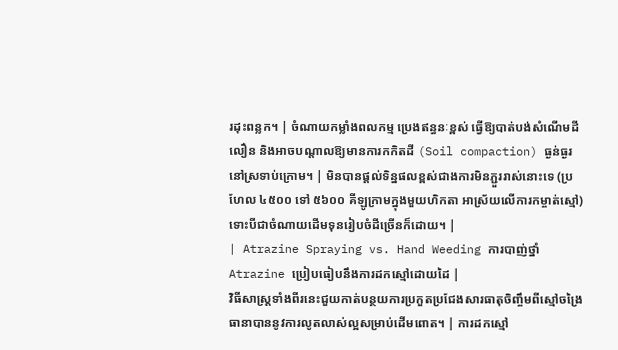រដុះពន្លក។ | ចំណាយកម្លាំងពលកម្ម ប្រេងឥន្ធនៈខ្ពស់ ធ្វើឱ្យបាត់បង់សំណើមដីលឿន និងអាចបណ្តាលឱ្យមានការកកិតដី (Soil compaction) ធ្ងន់ធ្ងរនៅស្រទាប់ក្រោម។ | មិនបានផ្តល់ទិន្នផលខ្ពស់ជាងការមិនភ្ជួររាស់នោះទេ (ប្រហែល ៤៥០០ ទៅ ៥៦០០ គីឡូក្រាមក្នុងមួយហិកតា អាស្រ័យលើការកម្ចាត់ស្មៅ) ទោះបីជាចំណាយដើមទុនរៀបចំដីច្រើនក៏ដោយ។ |
| Atrazine Spraying vs. Hand Weeding ការបាញ់ថ្នាំ Atrazine ប្រៀបធៀបនឹងការដកស្មៅដោយដៃ |
វិធីសាស្ត្រទាំងពីរនេះជួយកាត់បន្ថយការប្រកួតប្រជែងសារធាតុចិញ្ចឹមពីស្មៅចង្រៃ ធានាបាននូវការលូតលាស់ល្អសម្រាប់ដើមពោត។ | ការដកស្មៅ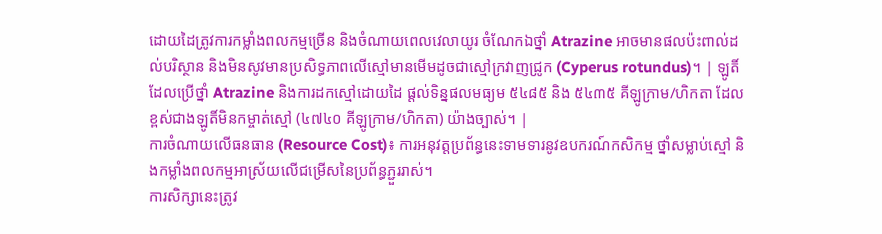ដោយដៃត្រូវការកម្លាំងពលកម្មច្រើន និងចំណាយពេលវេលាយូរ ចំណែកឯថ្នាំ Atrazine អាចមានផលប៉ះពាល់ដល់បរិស្ថាន និងមិនសូវមានប្រសិទ្ធភាពលើស្មៅមានមើមដូចជាស្មៅក្រវាញជ្រូក (Cyperus rotundus)។ | ឡូតិ៍ដែលប្រើថ្នាំ Atrazine និងការដកស្មៅដោយដៃ ផ្តល់ទិន្នផលមធ្យម ៥៤៨៥ និង ៥៤៣៥ គីឡូក្រាម/ហិកតា ដែលខ្ពស់ជាងឡូតិ៍មិនកម្ចាត់ស្មៅ (៤៧៤០ គីឡូក្រាម/ហិកតា) យ៉ាងច្បាស់។ |
ការចំណាយលើធនធាន (Resource Cost)៖ ការអនុវត្តប្រព័ន្ធនេះទាមទារនូវឧបករណ៍កសិកម្ម ថ្នាំសម្លាប់ស្មៅ និងកម្លាំងពលកម្មអាស្រ័យលើជម្រើសនៃប្រព័ន្ធភ្ជួររាស់។
ការសិក្សានេះត្រូវ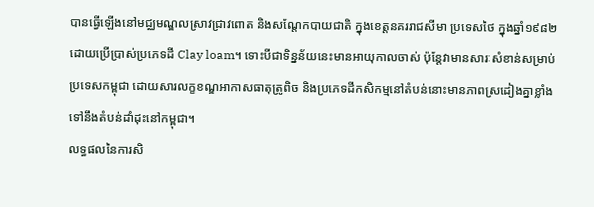បានធ្វើឡើងនៅមជ្ឈមណ្ឌលស្រាវជ្រាវពោត និងសណ្តែកបាយជាតិ ក្នុងខេត្តនគររាជសីមា ប្រទេសថៃ ក្នុងឆ្នាំ១៩៨២ ដោយប្រើប្រាស់ប្រភេទដី Clay loam។ ទោះបីជាទិន្នន័យនេះមានអាយុកាលចាស់ ប៉ុន្តែវាមានសារៈសំខាន់សម្រាប់ប្រទេសកម្ពុជា ដោយសារលក្ខខណ្ឌអាកាសធាតុត្រូពិច និងប្រភេទដីកសិកម្មនៅតំបន់នោះមានភាពស្រដៀងគ្នាខ្លាំងទៅនឹងតំបន់ដាំដុះនៅកម្ពុជា។
លទ្ធផលនៃការសិ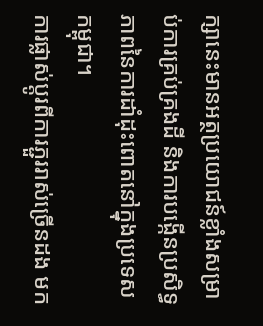ក្សានេះមានអត្ថប្រយោជន៍ខ្លាំងសម្រាប់ការគ្រប់គ្រងដី និងការបង្កើនប្រសិទ្ធភាពនៃការដាំដុះពោតនៅក្នុងប្រទេសកម្ពុជា។
ការផ្លាស់ប្តូរពីការភ្ជួររាស់ច្រើនដង មក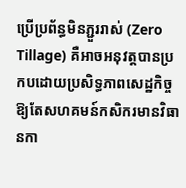ប្រើប្រព័ន្ធមិនភ្ជួររាស់ (Zero Tillage) គឺអាចអនុវត្តបានប្រកបដោយប្រសិទ្ធភាពសេដ្ឋកិច្ច ឱ្យតែសហគមន៍កសិករមានវិធានកា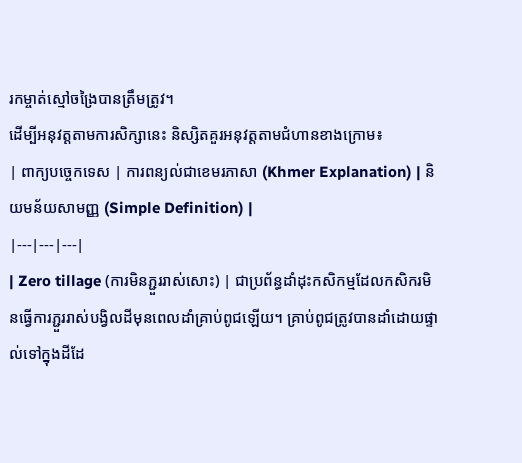រកម្ចាត់ស្មៅចង្រៃបានត្រឹមត្រូវ។
ដើម្បីអនុវត្តតាមការសិក្សានេះ និស្សិតគួរអនុវត្តតាមជំហានខាងក្រោម៖
| ពាក្យបច្ចេកទេស | ការពន្យល់ជាខេមរភាសា (Khmer Explanation) | និយមន័យសាមញ្ញ (Simple Definition) |
|---|---|---|
| Zero tillage (ការមិនភ្ជួររាស់សោះ) | ជាប្រព័ន្ធដាំដុះកសិកម្មដែលកសិករមិនធ្វើការភ្ជួររាស់បង្វិលដីមុនពេលដាំគ្រាប់ពូជឡើយ។ គ្រាប់ពូជត្រូវបានដាំដោយផ្ទាល់ទៅក្នុងដីដែ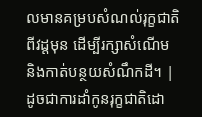លមានគម្របសំណល់រុក្ខជាតិពីវដ្តមុន ដើម្បីរក្សាសំណើម និងកាត់បន្ថយសំណឹកដី។ | ដូចជាការដាំកូនរុក្ខជាតិដោ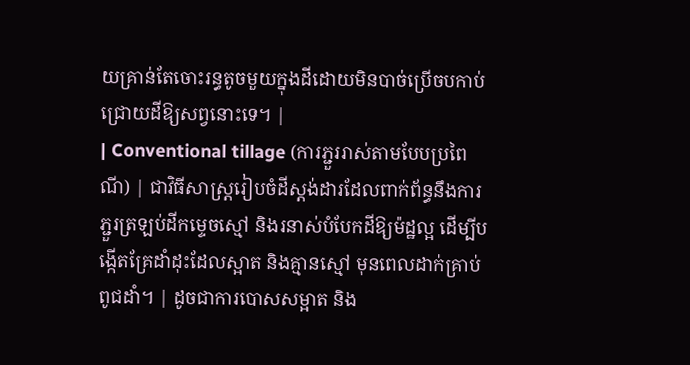យគ្រាន់តែចោះរន្ធតូចមួយក្នុងដីដោយមិនបាច់ប្រើចបកាប់ជ្រោយដីឱ្យសព្វនោះទេ។ |
| Conventional tillage (ការភ្ជួររាស់តាមបែបប្រពៃណី) | ជាវិធីសាស្ត្ររៀបចំដីស្តង់ដារដែលពាក់ព័ន្ធនឹងការភ្ជួរត្រឡប់ដីកម្ទេចស្មៅ និងរនាស់បំបែកដីឱ្យម៉ដ្ឋល្អ ដើម្បីបង្កើតគ្រែដាំដុះដែលស្អាត និងគ្មានស្មៅ មុនពេលដាក់គ្រាប់ពូជដាំ។ | ដូចជាការបោសសម្អាត និង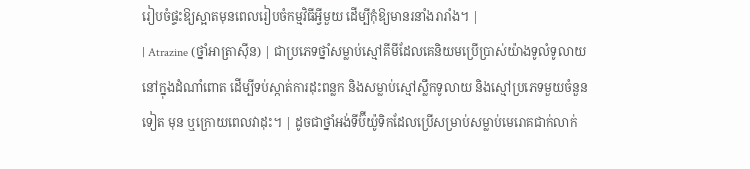រៀបចំផ្ទះឱ្យស្អាតមុនពេលរៀបចំកម្មវិធីអ្វីមួយ ដើម្បីកុំឱ្យមានរនាំងរារាំង។ |
| Atrazine (ថ្នាំអាត្រាស៊ីន) | ជាប្រភេទថ្នាំសម្លាប់ស្មៅគីមីដែលគេនិយមប្រើប្រាស់យ៉ាងទូលំទូលាយនៅក្នុងដំណាំពោត ដើម្បីទប់ស្កាត់ការដុះពន្លក និងសម្លាប់ស្មៅស្លឹកទូលាយ និងស្មៅប្រភេទមួយចំនួនទៀត មុន ឬក្រោយពេលវាដុះ។ | ដូចជាថ្នាំអង់ទីប៊ីយ៉ូទិកដែលប្រើសម្រាប់សម្លាប់មេរោគជាក់លាក់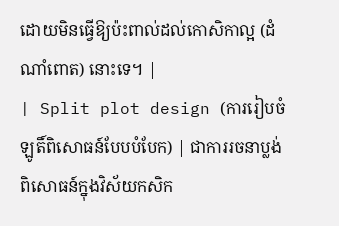ដោយមិនធ្វើឱ្យប៉ះពាល់ដល់កោសិកាល្អ (ដំណាំពោត) នោះទេ។ |
| Split plot design (ការរៀបចំឡូតិ៍ពិសោធន៍បែបបំបែក) | ជាការរចនាប្លង់ពិសោធន៍ក្នុងវិស័យកសិក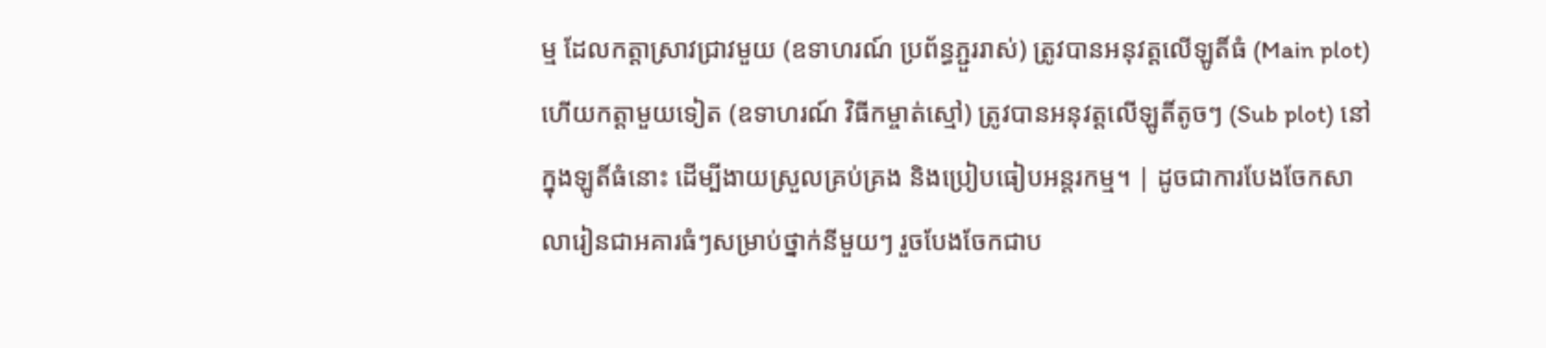ម្ម ដែលកត្តាស្រាវជ្រាវមួយ (ឧទាហរណ៍ ប្រព័ន្ធភ្ជួររាស់) ត្រូវបានអនុវត្តលើឡូតិ៍ធំ (Main plot) ហើយកត្តាមួយទៀត (ឧទាហរណ៍ វិធីកម្ចាត់ស្មៅ) ត្រូវបានអនុវត្តលើឡូតិ៍តូចៗ (Sub plot) នៅក្នុងឡូតិ៍ធំនោះ ដើម្បីងាយស្រួលគ្រប់គ្រង និងប្រៀបធៀបអន្តរកម្ម។ | ដូចជាការបែងចែកសាលារៀនជាអគារធំៗសម្រាប់ថ្នាក់នីមួយៗ រួចបែងចែកជាប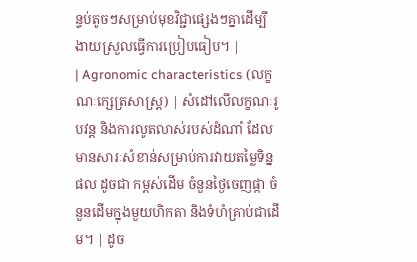ន្ទប់តូចៗសម្រាប់មុខវិជ្ជាផ្សេងៗគ្នាដើម្បីងាយស្រួលធ្វើការប្រៀបធៀប។ |
| Agronomic characteristics (លក្ខណៈក្សេត្រសាស្ត្រ) | សំដៅលើលក្ខណៈរូបវន្ត និងការលូតលាស់របស់ដំណាំ ដែលមានសារៈសំខាន់សម្រាប់ការវាយតម្លៃទិន្នផល ដូចជា កម្ពស់ដើម ចំនួនថ្ងៃចេញផ្កា ចំនួនដើមក្នុងមួយហិកតា និងទំហំគ្រាប់ជាដើម។ | ដូច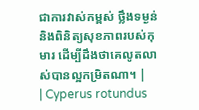ជាការវាស់កម្ពស់ ថ្លឹងទម្ងន់ និងពិនិត្យសុខភាពរបស់កុមារ ដើម្បីដឹងថាគេលូតលាស់បានល្អកម្រិតណា។ |
| Cyperus rotundus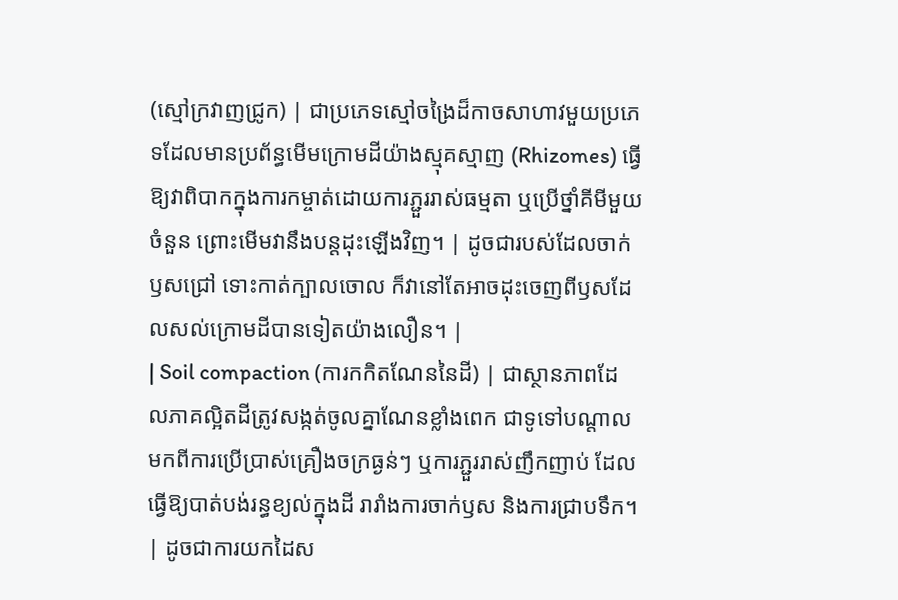(ស្មៅក្រវាញជ្រូក) | ជាប្រភេទស្មៅចង្រៃដ៏កាចសាហាវមួយប្រភេទដែលមានប្រព័ន្ធមើមក្រោមដីយ៉ាងស្មុគស្មាញ (Rhizomes) ធ្វើឱ្យវាពិបាកក្នុងការកម្ចាត់ដោយការភ្ជួររាស់ធម្មតា ឬប្រើថ្នាំគីមីមួយចំនួន ព្រោះមើមវានឹងបន្តដុះឡើងវិញ។ | ដូចជារបស់ដែលចាក់ឫសជ្រៅ ទោះកាត់ក្បាលចោល ក៏វានៅតែអាចដុះចេញពីឫសដែលសល់ក្រោមដីបានទៀតយ៉ាងលឿន។ |
| Soil compaction (ការកកិតណែននៃដី) | ជាស្ថានភាពដែលភាគល្អិតដីត្រូវសង្កត់ចូលគ្នាណែនខ្លាំងពេក ជាទូទៅបណ្តាលមកពីការប្រើប្រាស់គ្រឿងចក្រធ្ងន់ៗ ឬការភ្ជួររាស់ញឹកញាប់ ដែលធ្វើឱ្យបាត់បង់រន្ធខ្យល់ក្នុងដី រារាំងការចាក់ឫស និងការជ្រាបទឹក។ | ដូចជាការយកដៃស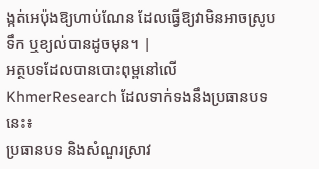ង្កត់អេប៉ុងឱ្យហាប់ណែន ដែលធ្វើឱ្យវាមិនអាចស្រូបទឹក ឬខ្យល់បានដូចមុន។ |
អត្ថបទដែលបានបោះពុម្ពនៅលើ KhmerResearch ដែលទាក់ទងនឹងប្រធានបទនេះ៖
ប្រធានបទ និងសំណួរស្រាវ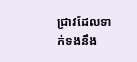ជ្រាវដែលទាក់ទងនឹង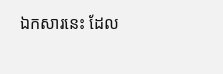ឯកសារនេះ ដែល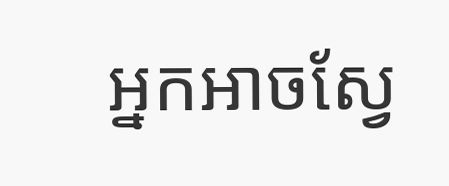អ្នកអាចស្វែ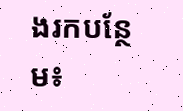ងរកបន្ថែម៖